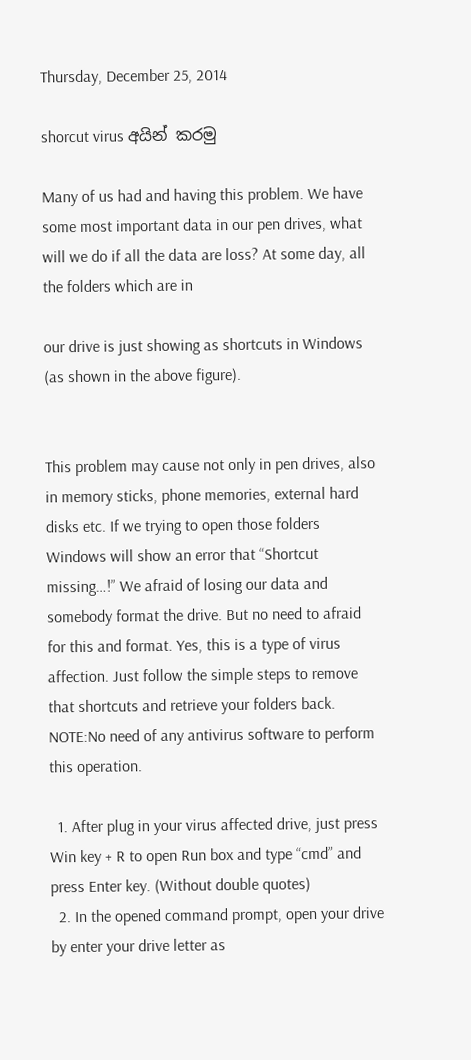Thursday, December 25, 2014

shorcut virus අයින් කරමු

Many of us had and having this problem. We have some most important data in our pen drives, what will we do if all the data are loss? At some day, all the folders which are in

our drive is just showing as shortcuts in Windows (as shown in the above figure).


This problem may cause not only in pen drives, also in memory sticks, phone memories, external hard disks etc. If we trying to open those folders Windows will show an error that “Shortcut missing…!” We afraid of losing our data and somebody format the drive. But no need to afraid for this and format. Yes, this is a type of virus affection. Just follow the simple steps to remove that shortcuts and retrieve your folders back.
NOTE:No need of any antivirus software to perform this operation.

  1. After plug in your virus affected drive, just press Win key + R to open Run box and type “cmd” and press Enter key. (Without double quotes)
  2. In the opened command prompt, open your drive by enter your drive letter as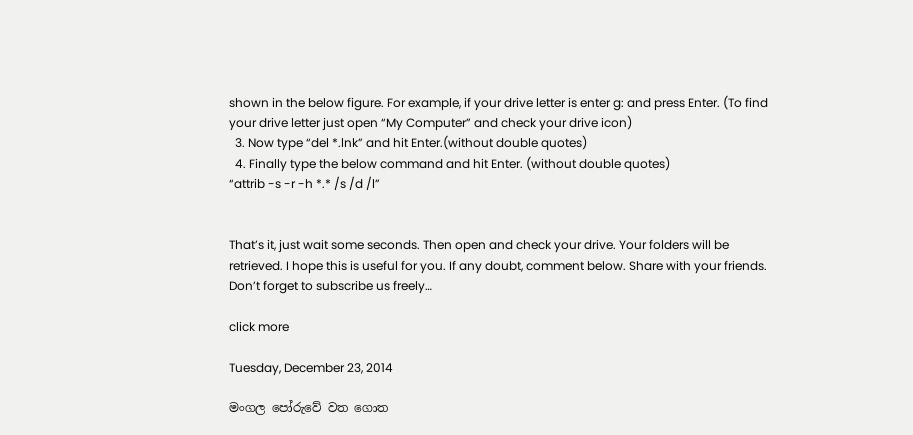shown in the below figure. For example, if your drive letter is enter g: and press Enter. (To find your drive letter just open “My Computer” and check your drive icon)
  3. Now type “del *.lnk” and hit Enter.(without double quotes)
  4. Finally type the below command and hit Enter. (without double quotes)
“attrib -s -r -h *.* /s /d /l”


That’s it, just wait some seconds. Then open and check your drive. Your folders will be retrieved. I hope this is useful for you. If any doubt, comment below. Share with your friends. Don’t forget to subscribe us freely…

click more

Tuesday, December 23, 2014

මංගල පෝරුවේ වත ගොත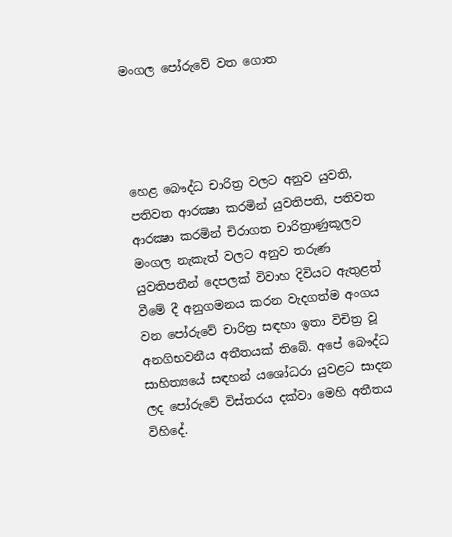මංගල පෝරුවේ වත ගොත




හෙළ බෞද්ධ චාරිත්‍ර වලට අනුව යුවති, පතිවත ආරක්‍ෂා කරමින් යුවතිපති, පතිවත ආරක්‍ෂා කරමින් චිරාගත චාරිත්‍රාණුකූලව මංගල නැකැත් වලට අනුව තරුණ යුවතිපතීන් දෙපලක් විවාහ දිවියට ඇතුළත් වීමේ දී අනුගමනය කරන වැදගත්ම අංගය වන පෝරුවේ චාරිත්‍ර සඳහා ඉතා විචිත්‍ර වූ අනගිභවනීය අතීතයක් තිබේ. අපේ බෞද්ධ සාහිත්‍යයේ සඳහන් යශෝධරා යුවළට සාදන ලද පෝරුවේ විස්තරය දක්වා මෙහි අතීතය විහිදේ.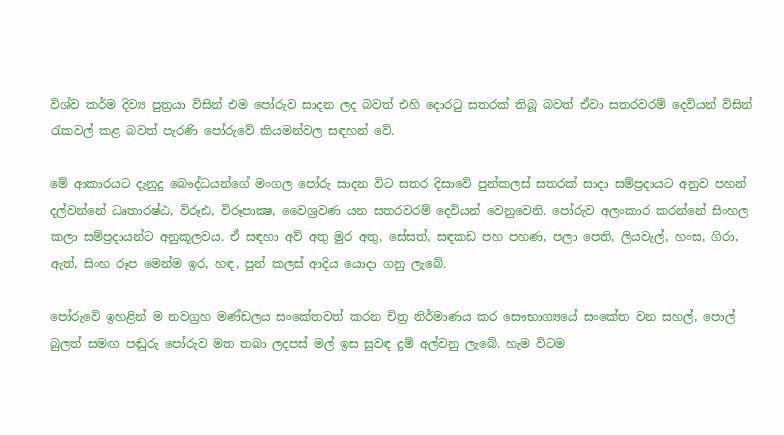විශ්ව කර්ම දිව්‍ය පුත්‍රයා විසින් එම පෝරුව සාදන ලද බවත් එහි දොරටු සතරක් තිබූ බවත් ඒවා සතරවරම් දෙවියන් විසින් රැකවල් කළ බවත් පැරණි පෝරුවේ කියමන්වල සඳහන් වේ.

මේ ආකාරයට දැනුදු බෞද්ධයන්ගේ මංගල පෝරු සාදන විට සතර දිසාවේ පුන්කලස් සතරක් සාදා සම්ප්‍රදායට අනුව පහන් දල්වන්නේ ධෘතාරෂ්ඨ, විරූඪ, විරූපාක්‍ෂ, වෛශ්‍රවණ යන සතරවරම් දෙවියන් වෙනුවෙනි. පෝරුව අලංකාර කරන්නේ සිංහල කලා සම්ප්‍රදායන්ට අනුකූලවය. ඒ සඳහා අව් අතු මුර අතු, සේසත්, සඳකඩ පහ පහණ, පලා පෙති, ලියවැල්, හංස, ගිරා, ඇත්, සිංහ රූප මෙන්ම ඉර, හඳ, පුන් කලස් ආදිය යොදා ගනු ලැබේ.

පෝරුවේ ඉහළින් ම නවග්‍රහ මණ්ඩලය සංකේතවත් කරන චිත්‍ර නිර්මාණය කර සෞභාග්‍යයේ සංකේත වන සහල්, පොල් බුලත් සමඟ පඬුරු පෝරුව මත තබා ලදපස් මල් ඉස සුවඳ දුම් අල්වනු ලැබේ. හැම විටම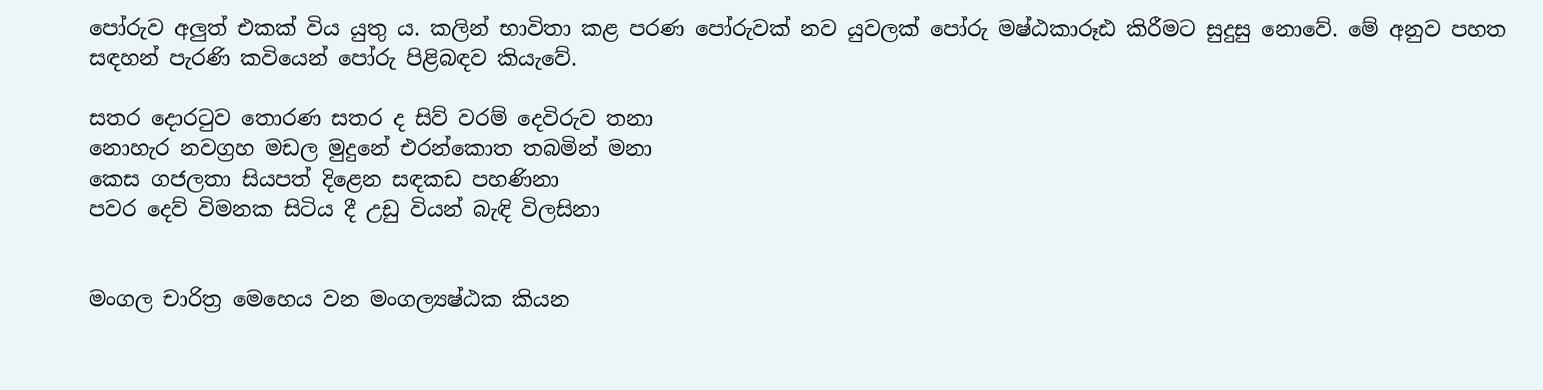පෝරුව අලුත් එකක් විය යුතු ය. කලින් භාවිතා කළ පරණ පෝරුවක් නව යුවලක් පෝරු මෂ්ඨකාරූඪ කිරීමට සුදුසු නොවේ. මේ අනුව පහත සඳහන් පැරණි කවියෙන් පෝරු පිළිබඳව කියැවේ.

සතර දොරටුව තොරණ සතර ද සිව් වරම් දෙවිරුව තනා
නොහැර නවග්‍රහ මඩල මුදුනේ එරන්කොත තබමින් මනා
කෙස ගජලතා සියපත් දිළෙන සඳකඩ පහණිනා
පවර දෙව් විමනක සිටිය දී උඩු වියන් බැඳි විලසිනා


මංගල චාරිත්‍ර මෙහෙය වන මංගල්‍යෂ්ඨක කියන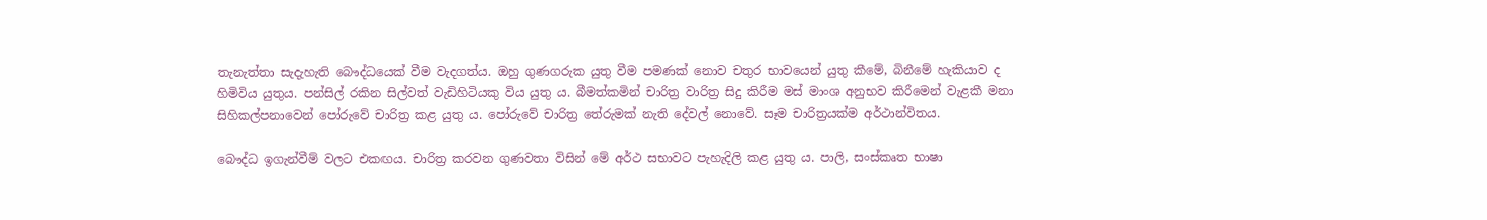තැනැත්තා සැදැහැති බෞද්ධයෙක් වීම වැදගත්ය. ඔහු ගුණගරුක යුතු වීම පමණක් නොව චතුර භාවයෙන් යුතු කීමේ, බිනීමේ හැකියාව ද හිමිවිය යුතුය. පන්සිල් රකින සිල්වත් වැඩිහිටියකු විය යුතු ය. බීමත්කමින් චාරිත්‍ර වාරිත්‍ර සිදු කිරීම මස් මාංශ අනුභව කිරීමෙන් වැළකී මනා සිහිකල්පනාවෙන් පෝරුවේ චාරිත්‍ර කළ යුතු ය. පෝරුවේ චාරිත්‍ර තේරුමක් නැති දේවල් නොවේ. සෑම චාරිත්‍රයක්ම අර්ථාන්විතය.

බෞද්ධ ඉගැන්වීම් වලට එකඟය. චාරිත්‍ර කරවන ගුණවතා විසින් මේ අර්ථ සභාවට පැහැදිලි කළ යුතු ය. පාලි, සංස්කෘත භාෂා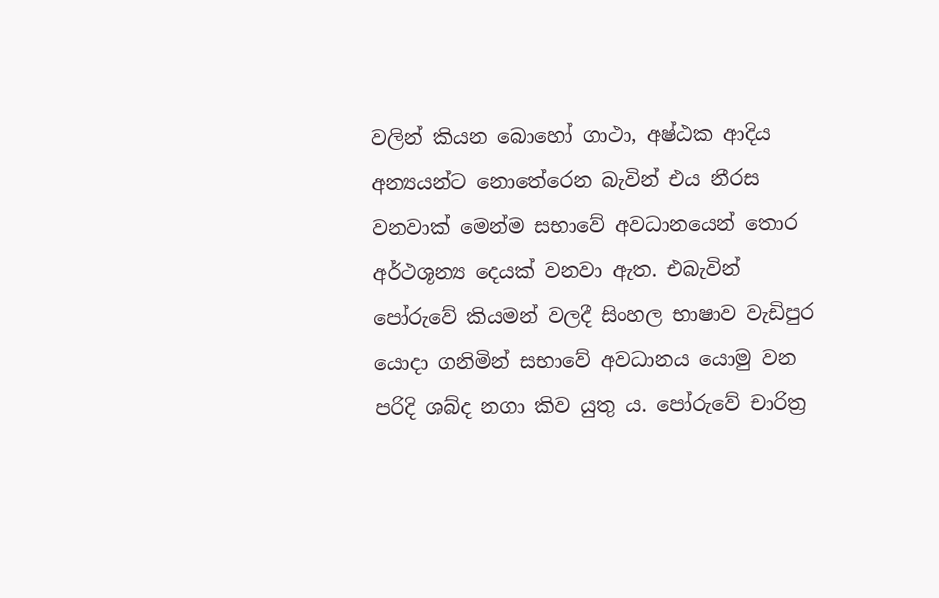වලින් කියන බොහෝ ගාථා, අෂ්ඨක ආදිය අන්‍යයන්ට නොතේරෙන බැවින් එය නීරස වනවාක් මෙන්ම සභාවේ අවධානයෙන් තොර අර්ථශූන්‍ය දෙයක් වනවා ඇත. එබැවින් පෝරුවේ කියමන් වලදී සිංහල භාෂාව වැඩිපුර යොදා ගනිමින් සභාවේ අවධානය යොමු වන පරිදි ශබ්ද නගා කිව යුතු ය. පෝරුවේ චාරිත්‍ර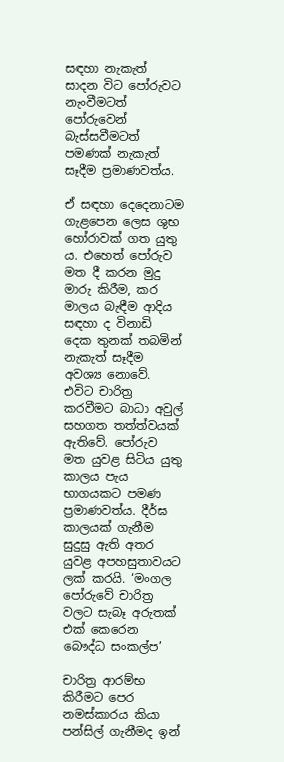සඳහා නැකැත් සාදන විට පෝරුවට නැංවීමටත් පෝරුවෙන් බැස්සවීමටත් පමණක් නැකැත් සෑදීම ප්‍රමාණවත්ය.

ඒ සඳහා දෙදෙනාටම ගැළපෙන ලෙස ශුභ හෝරාවක් ගත යුතු ය. එහෙත් පෝරුව මත දී කරන මුදු මාරු කිරීම, කර මාලය බැඳීම ආදිය සඳහා ද විනාඩි දෙක තුනක් තබමින් නැකැත් සෑදීම අවශ්‍ය නොවේ. එවිට චාරිත්‍ර කරවීමට බාධා අවුල් සහගත තත්ත්වයක් ඇතිවේ. පෝරුව මත යුවළ සිටිය යුතු කාලය පැය භාගයකට පමණ ප්‍රමාණවත්ය. දීර්ඝ කාලයක් ගැනීම සුදුසු ඇති අතර යුවළ අපහසුතාවයට ලක් කරයි. ‘මංගල පෝරුවේ චාරිත්‍ර වලට සැබෑ අරුතක් එක් කෙරෙන බෞද්ධ සංකල්ප’

චාරිත්‍ර ආරම්භ කිරීමට පෙර නමස්කාරය කියා පන්සිල් ගැනීමද ඉන්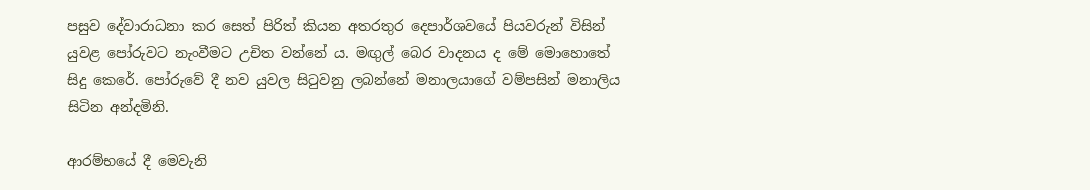පසුව දේවාරාධනා කර සෙත් පිරිත් කියන අතරතුර දෙපාර්ශවයේ පියවරුන් විසින් යුවළ පෝරුවට නැංවීමට උචිත වන්නේ ය. මඟුල් බෙර වාදනය ද මේ මොහොතේ සිදු කෙරේ. පෝරුවේ දී නව යුවල සිටුවනු ලබන්නේ මනාලයාගේ වම්පසින් මනාලිය සිටින අන්දමිනි.

ආරම්භයේ දී මෙවැනි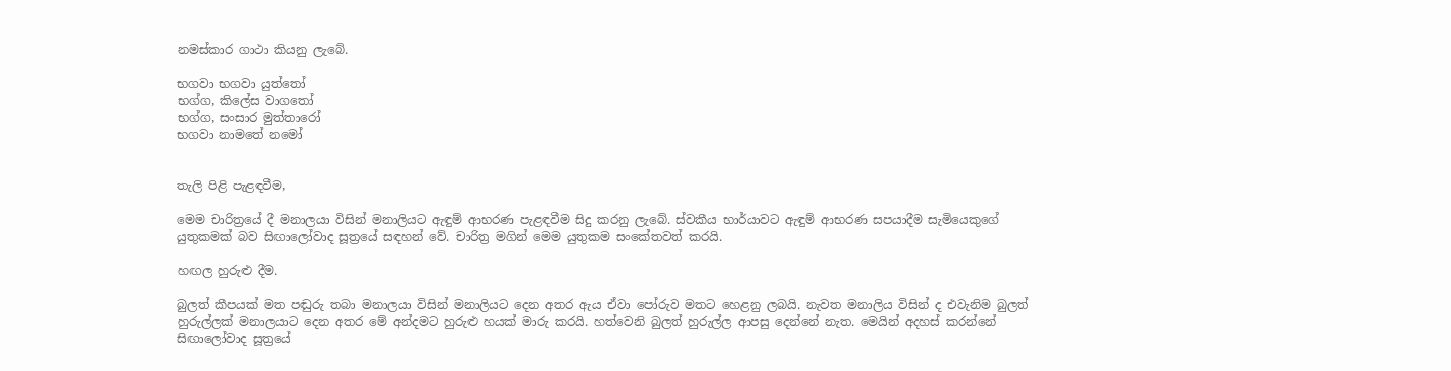නමස්කාර ගාථා කියනු ලැබේ.

භගවා භගවා යුත්තෝ
භග්ග, කිලේස වාගතෝ
භග්ග, සංසාර මුත්තාරෝ
භගවා නාමතේ නමෝ


තැලි පිළි පැළඳවීම,

මෙම චාරිත්‍රයේ දී මනාලයා විසින් මනාලියට ඇඳුම් ආභරණ පැළඳවීම සිදු කරනු ලැබේ. ස්වකීය භාර්යාවට ඇඳුම් ආභරණ සපයාදීම සැමියෙකුගේ යුතුකමක් බව සිඟාලෝවාද සූත්‍රයේ සඳහන් වේ. චාරිත්‍ර මගින් මෙම යුතුකම සංකේතවත් කරයි.

හඟල හුරුළු දීම.

බුලත් කීපයක් මත පඬුරු තබා මනාලයා විසින් මනාලියට දෙන අතර ඇය ඒවා පෝරුව මතට හෙළනු ලබයි. නැවත මනාලිය විසින් ද එවැනිම බුලත් හුරුල්ලක් මනාලයාට දෙන අතර මේ අන්දමට හුරුළු හයක් මාරු කරයි. හත්වෙනි බුලත් හුරුල්ල ආපසු දෙන්නේ නැත. මෙයින් අදහස් කරන්නේ සිඟාලෝවාද සූත්‍රයේ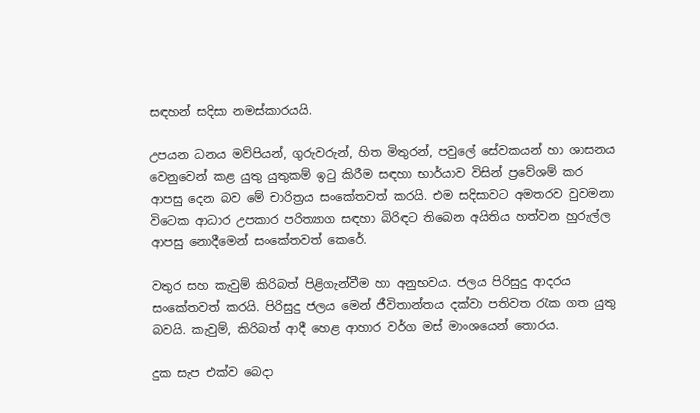සඳහන් සදිසා නමස්කාරයයි.

උපයන ධනය මව්පියන්, ගුරුවරුන්, හිත මිතුරන්, පවුලේ සේවකයන් හා ශාසනය වෙනුවෙන් කළ යුතු යුතුකම් ඉටු කිරීම සඳහා භාර්යාව විසින් ප්‍රවේශම් කර ආපසු දෙන බව මේ චාරිත්‍රය සංකේතවත් කරයි. එම සදිසාවට අමතරව වුවමනා විටෙක ආධාර උපකාර පරිත්‍යාග සඳහා බිරිඳට තිබෙන අයිතිය හත්වන හුරුල්ල ආපසු නොදීමෙන් සංකේතවත් කෙරේ.

වතුර සහ කැවුම් කිරිබත් පිළිගැන්වීම හා අනුභවය. ජලය පිරිසුදු ආදරය සංකේතවත් කරයි. පිරිසුදු ජලය මෙන් ජීවිතාන්තය දක්වා පතිවත රැක ගත යුතු බවයි. කැවුම්, කිරිබත් ආදී හෙළ ආහාර වර්ග මස් මාංශයෙන් තොරය.

දුක සැප එක්ව බෙදා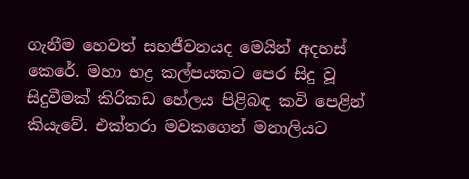ගැනීම හෙවත් සහජීවනයද මෙයින් අදහස් කෙරේ. මහා භද්‍ර කල්පයකට පෙර සිදු වූ සිදුවීමක් කිරිකඩ හේලය පිළිබඳ කවි පෙළින් කියැවේ. එක්තරා මවකගෙන් මනාලියට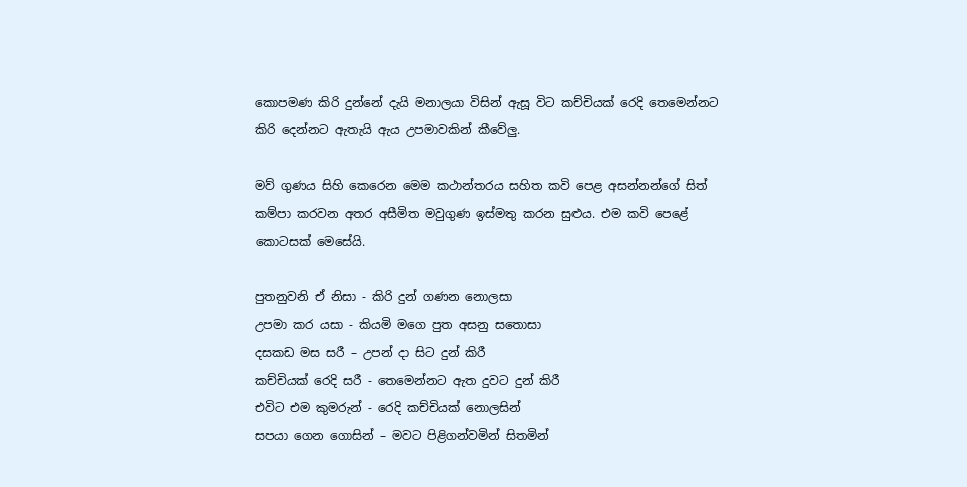කොපමණ කිරි දුන්නේ දැයි මනාලයා විසින් ඇසූ විට කච්චියක් රෙදි තෙමෙන්නට කිරි දෙන්නට ඇතැයි ඇය උපමාවකින් කීවේලු.

මව් ගුණය සිහි කෙරෙන මෙම කථාන්තරය සහිත කවි පෙළ අසන්නන්ගේ සිත් කම්පා කරවන අතර අසීමිත මවුගුණ ඉස්මතු කරන සුළුය. එම කවි පෙළේ කොටසක් මෙසේයි.

පුතනුවනි ඒ නිසා - කිරි දුන් ගණන නොලසා
උපමා කර යසා - කියමි මගෙ පුත අසනු සතොසා
දසකඩ මස සරී – උපන් දා සිට දුන් කිරී
කච්චියක් රෙදි සරී - තෙමෙන්නට ඇත දුවට දුන් කිරී
එවිට එම කුමරුන් - රෙදි කච්චියක් නොලසින්
සපයා ගෙන ගොසින් – මවට පිළිගන්වමින් සිතමින්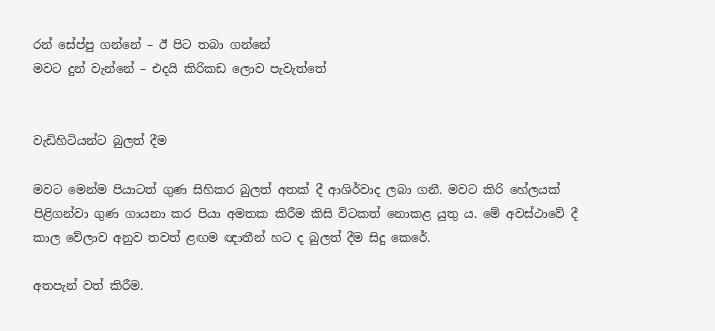රන් සේප්පු ගන්නේ – ඊ පිට තබා ගන්නේ
මවට දුන් වැන්නේ – එදයි කිරිකඩ ලොව පැවැත්තේ


වැඩිහිටියන්ට බුලත් දීම

මවට මෙන්ම පියාටත් ගුණ සිහිකර බුලත් අතක් දී ආශිර්වාද ලබා ගනී. මවට කිරි හේලයක් පිළිගන්වා ගුණ ගායනා කර පියා අමතක කිරීම කිසි විටකත් නොකළ යුතු ය. මේ අවස්ථාවේ දී කාල වේලාව අනුව තවත් ළඟම ඥාතීන් හට ද බුලත් දීම සිදු කෙරේ.

අතපැන් වත් කිරීම.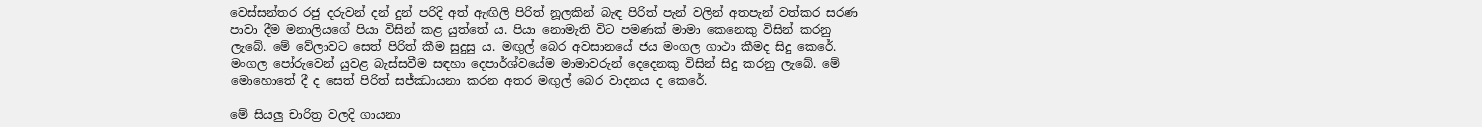වෙස්සන්තර රජු දරුවන් දන් දුන් පරිදි අත් ඇඟිලි පිරිත් නූලකින් බැඳ පිරිත් පැන් වලින් අතපැන් වත්කර සරණ පාවා දීම මනාලියගේ පියා විසින් කළ යුත්තේ ය. පියා නොමැති විට පමණක් මාමා කෙනෙකු විසින් කරනු ලැබේ. මේ වේලාවට සෙත් පිරිත් කීම සුදුසු ය. මඟුල් බෙර අවසානයේ ජය මංගල ගාථා කීමද සිදු කෙරේ. මංගල පෝරුවෙන් යුවළ බැස්සවීම සඳහා දෙපාර්ශ්වයේම මාමාවරුන් දෙදෙනකු විසින් සිදු කරනු ලැබේ. මේ මොහොතේ දී ද සෙත් පිරිත් සජ්ඣායනා කරන අතර මඟුල් බෙර වාදනය ද කෙරේ.

මේ සියලු චාරිත්‍ර වලදි ගායනා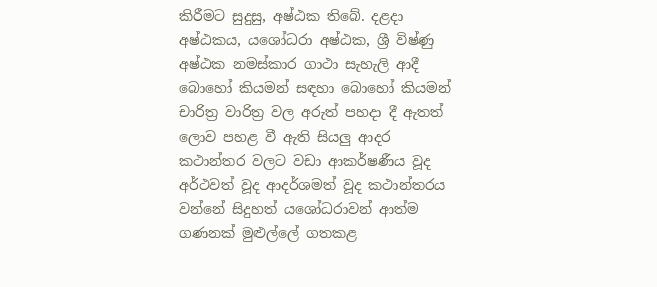කිරීමට සුදුසු, අෂ්ඨක තිබේ. දළදා අෂ්ඨකය, යශෝධරා අෂ්ඨක, ශ්‍රී විෂ්ණු අෂ්ඨක නමස්කාර ගාථා සැහැලි ආදී බොහෝ කියමන් සඳහා බොහෝ කියමන් චාරිත්‍ර වාරිත්‍ර වල අරුත් පහදා දී ඇතත් ලොව පහළ වී ඇති සියලු ආදර කථාන්තර වලට වඩා ආකර්ෂණීය වූද අර්ථවත් වූද ආදර්ශමත් වූද කථාන්තරය වන්නේ සිදුහත් යශෝධරාවන් ආත්ම ගණනක් මුළුල්ලේ ගතකළ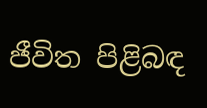ජීවිත පිළිබඳ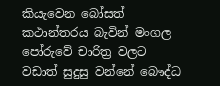කියැවෙන බෝසත් කථාන්තරය බැවින් මංගල පෝරුවේ චාරිත්‍ර වලට වඩාත් සුදුසු වන්නේ බෞද්ධ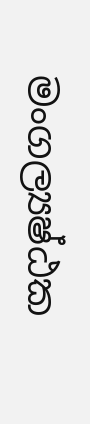මංගල්‍යෂ්ඨක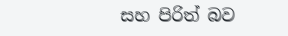සහ පිරිත් බව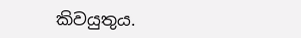කිවයුතුය.